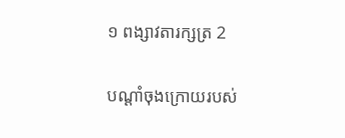១ ពង្សា‌វតារ‌ក្សត្រ 2

បណ្ដាំចុងក្រោយរបស់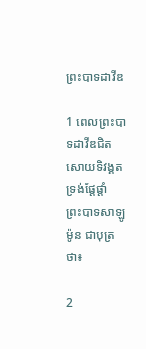ព្រះ‌បាទដាវីឌ

1 ពេលព្រះ‌បាទដាវីឌជិតសោយទិវង្គត ទ្រង់ផ្ដែ‌ផ្ដាំព្រះ‌បាទសាឡូម៉ូន ជាបុត្រថា៖

2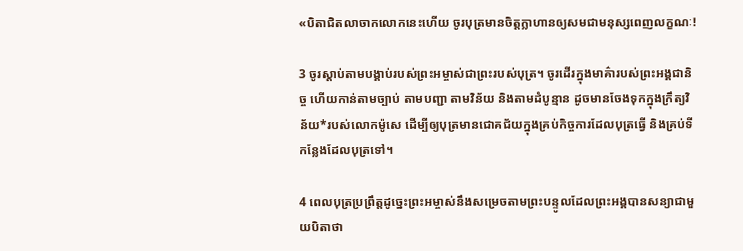«បិតាជិតលាចាកលោកនេះហើយ ចូរបុត្រមានចិត្តក្លាហានឲ្យសមជាមនុស្សពេញលក្ខណៈ!

3 ចូរស្ដាប់តាមបង្គាប់របស់ព្រះ‌អម្ចាស់ជាព្រះរបស់បុត្រ។ ចូរដើរក្នុងមាគ៌ារបស់ព្រះ‌អង្គជា‌និច្ច ហើយកាន់តាមច្បាប់ តាមបញ្ជា តាមវិន័យ និងតាមដំបូន្មាន ដូចមានចែងទុកក្នុងក្រឹត្យ‌វិន័យ*របស់លោកម៉ូសេ ដើម្បីឲ្យបុត្រមានជោគ‌ជ័យក្នុងគ្រប់កិច្ចការដែលបុត្រធ្វើ និងគ្រប់ទីកន្លែងដែលបុត្រទៅ។

4 ពេលបុត្រប្រព្រឹត្តដូច្នេះព្រះ‌អម្ចាស់នឹងសម្រេចតាមព្រះ‌បន្ទូលដែលព្រះ‌អង្គបានសន្យាជាមួយបិតាថា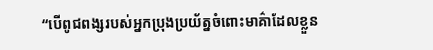“បើពូជ‌ពង្សរបស់អ្នកប្រុងប្រយ័ត្នចំពោះមាគ៌ាដែលខ្លួន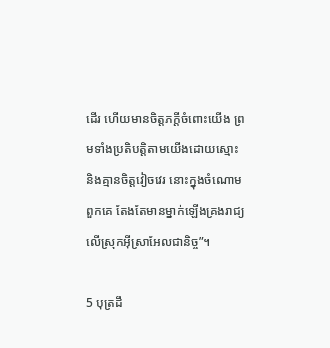ដើរ ហើយមានចិត្តភក្ដីចំពោះយើង ព្រមទាំងប្រតិបត្តិតាមយើងដោយស្មោះ និងគ្មានចិត្តវៀច‌វេរ នោះក្នុងចំណោមពួកគេ តែងតែមានម្នាក់ឡើងគ្រងរាជ្យលើស្រុកអ៊ីស្រា‌អែលជា‌និច្ច”។

5 បុត្រដឹ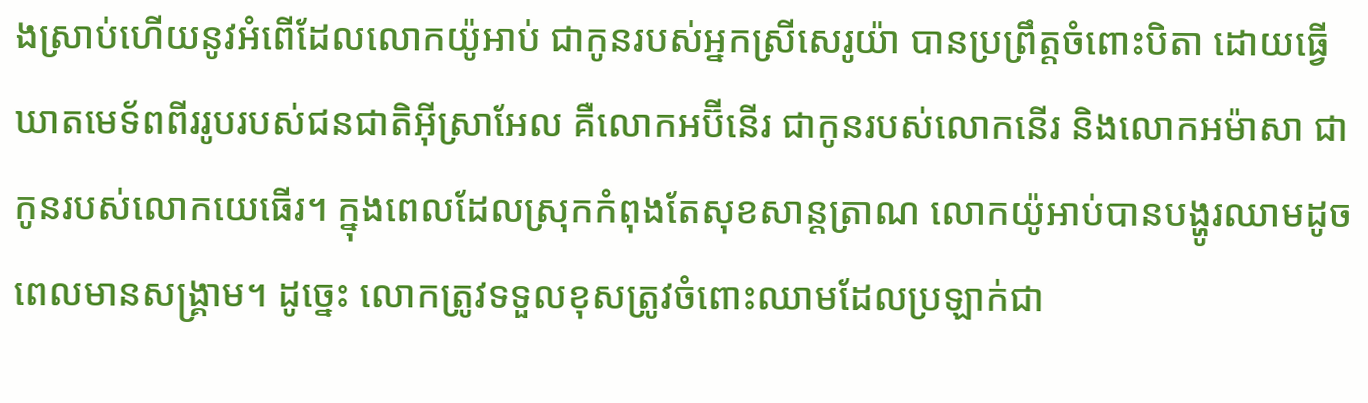ងស្រាប់ហើយនូវអំពើដែលលោកយ៉ូអាប់ ជាកូនរបស់អ្នកស្រីសេរូយ៉ា បានប្រព្រឹត្តចំពោះបិតា ដោយធ្វើឃាតមេ‌ទ័ពពីររូបរបស់ជន‌ជាតិអ៊ីស្រា‌អែល គឺលោកអប៊ី‌នើរ ជាកូនរបស់លោកនើរ និងលោកអម៉ា‌សា ជាកូនរបស់លោកយេធើរ។ ក្នុងពេលដែលស្រុកកំពុងតែសុខ‌សាន្ត‌ត្រាណ លោកយ៉ូអាប់បានបង្ហូរឈាមដូចពេលមានសង្គ្រាម។ ដូច្នេះ លោកត្រូវទទួលខុសត្រូវចំពោះឈាមដែលប្រឡាក់ជា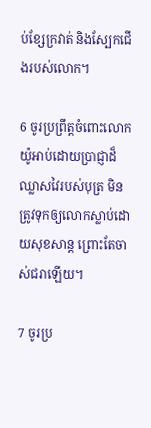ប់ខ្សែក្រវាត់ និងស្បែកជើងរបស់លោក។

6 ចូរប្រព្រឹត្តចំពោះលោកយ៉ូអាប់ដោយប្រាជ្ញាដ៏ឈ្លាស‌វៃរបស់បុត្រ មិនត្រូវទុកឲ្យលោកស្លាប់ដោយសុខ‌សាន្ត ព្រោះតែចាស់ជរាឡើយ។

7 ចូរប្រ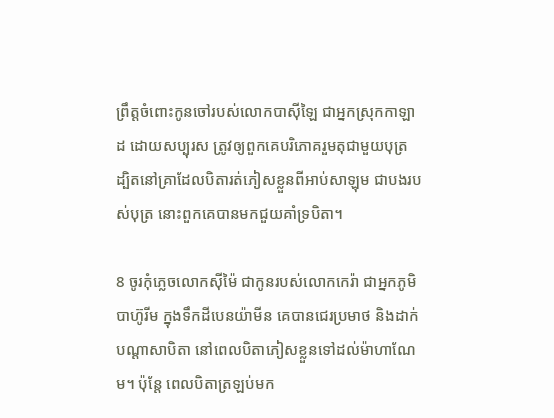ព្រឹត្តចំពោះកូនចៅរបស់លោកបាស៊ី‌ឡៃ ជាអ្នកស្រុកកាឡាដ ដោយសប្បុរស ត្រូវឲ្យពួកគេបរិភោគរួមតុជាមួយបុត្រ ដ្បិតនៅគ្រាដែលបិតារត់ភៀសខ្លួនពីអាប់‌សា‌ឡុម ជាបងរបស់បុត្រ នោះពួកគេបានមកជួយគាំទ្របិតា។

8 ចូរកុំភ្លេចលោកស៊ី‌ម៉ៃ ជាកូនរបស់លោកកេរ៉ា ជាអ្នកភូមិបា‌ហ៊ូ‌រីម ក្នុងទឹកដីបេន‌យ៉ាមីន គេបានជេរប្រមាថ និងដាក់បណ្ដាសាបិតា នៅពេលបិតាភៀសខ្លួនទៅដល់ម៉ាហា‌ណែម។ ប៉ុន្តែ ពេលបិតាត្រឡប់មក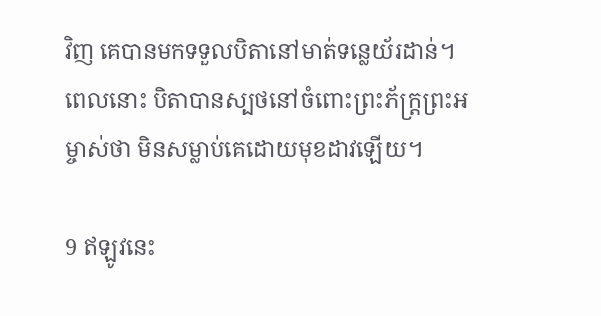វិញ គេបានមកទទួលបិតានៅមាត់ទន្លេយ័រដាន់។ ពេលនោះ បិតាបានស្បថនៅចំពោះព្រះ‌ភ័ក្ត្រព្រះ‌អម្ចាស់ថា មិនសម្លាប់គេដោយមុខដាវឡើយ។

9 ឥឡូវនេះ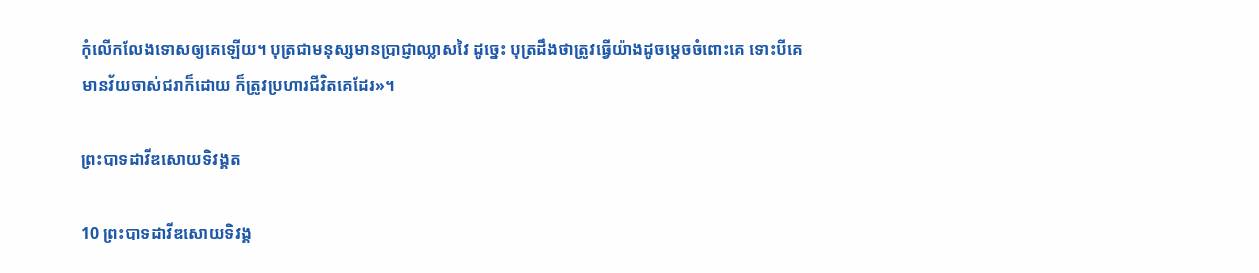កុំលើក‌លែងទោសឲ្យគេឡើយ។ បុត្រជាមនុស្សមានប្រាជ្ញាឈ្លាស‌វៃ ដូច្នេះ បុត្រដឹងថាត្រូវធ្វើយ៉ាងដូចម្ដេចចំពោះគេ ទោះបីគេមានវ័យចាស់ជរាក៏ដោយ ក៏ត្រូវប្រហារជីវិតគេដែរ»។

ព្រះ‌បាទដាវីឌសោយទិវង្គត

10 ព្រះ‌បាទដាវីឌសោយទិវង្គ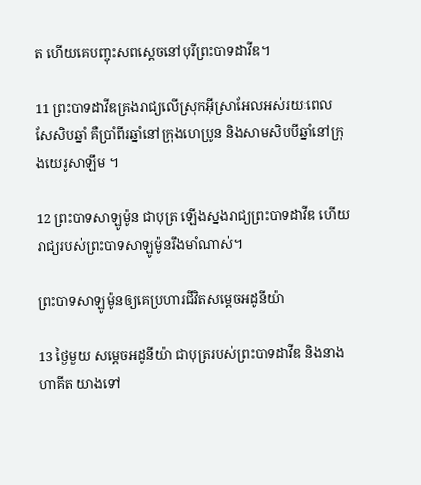ត ហើយគេបញ្ចុះសពស្ដេចនៅបុរីព្រះ‌បាទដាវីឌ។

11 ព្រះ‌បាទដាវីឌគ្រងរាជ្យលើស្រុកអ៊ីស្រា‌អែលអស់រយៈពេលសែ‌សិបឆ្នាំ គឺប្រាំ‌ពីរឆ្នាំនៅក្រុងហេប្រូន និងសាម‌សិបបីឆ្នាំនៅក្រុងយេរូ‌សាឡឹម ។

12 ព្រះ‌បាទសាឡូម៉ូន ជាបុត្រ ឡើងស្នងរាជ្យព្រះ‌បាទដាវីឌ ហើយរាជ្យរបស់ព្រះ‌បាទសាឡូម៉ូនរឹង‌មាំណាស់។

ព្រះ‌បាទសាឡូម៉ូនឲ្យគេប្រហារជីវិតសម្ដេចអដូ‌នី‌យ៉ា

13 ថ្ងៃមួយ សម្ដេចអដូ‌នី‌យ៉ា ជាបុត្ររបស់ព្រះ‌បាទដាវីឌ និងនាងហាគីត យាងទៅ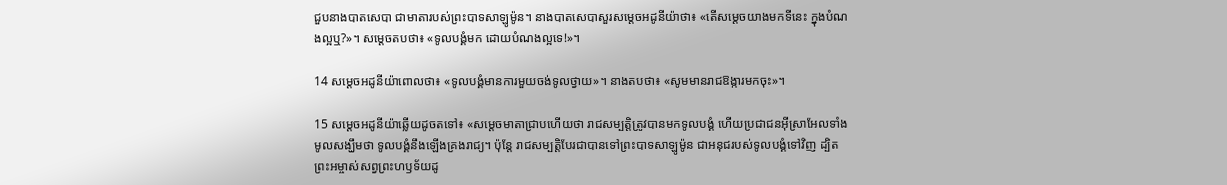ជួបនាងបាត‌សេ‌បា ជាមាតារបស់ព្រះ‌បាទសាឡូម៉ូន។ នាងបាត‌សេ‌បាសួរសម្ដេចអដូ‌នី‌យ៉ាថា៖ «តើសម្ដេចយាងមកទីនេះ ក្នុងបំណងល្អឬ?»។ សម្ដេចតបថា៖ «ទូលបង្គំមក ដោយបំណងល្អទេ!»។

14 សម្ដេចអដូ‌នី‌យ៉ាពោលថា៖ «ទូលបង្គំមានការមួយចង់ទូលថ្វាយ»។ នាងតបថា៖ «សូមមានរាជ‌ឱង្ការមកចុះ»។

15 សម្ដេចអដូ‌នី‌យ៉ាឆ្លើយដូចតទៅ៖ «សម្ដេចមាតាជ្រាបហើយថា រាជ‌សម្បត្តិត្រូវបានមកទូលបង្គំ ហើយប្រជា‌ជនអ៊ីស្រា‌អែលទាំងមូលសង្ឃឹមថា ទូលបង្គំនឹងឡើងគ្រងរាជ្យ។ ប៉ុន្តែ រាជ‌សម្បត្តិបែរជាបានទៅព្រះ‌បាទសាឡូម៉ូន ជាអនុជរបស់ទូលបង្គំទៅវិញ ដ្បិតព្រះ‌អម្ចាស់សព្វព្រះ‌ហឫទ័យដូ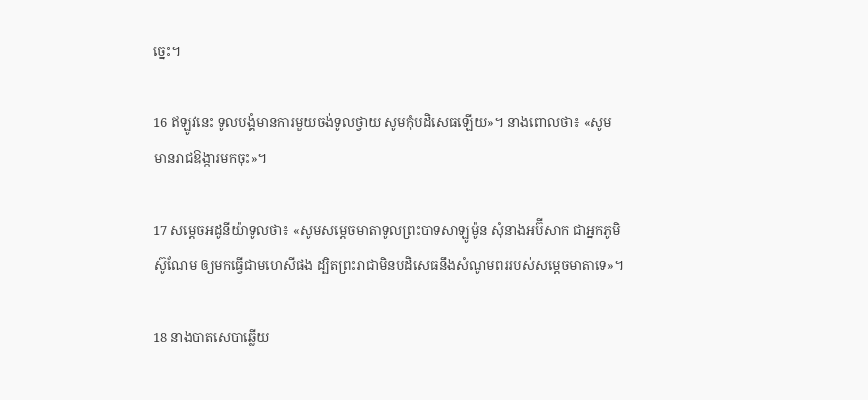ច្នេះ។

16 ឥឡូវនេះ ទូលបង្គំមានការមួយចង់ទូលថ្វាយ សូមកុំបដិសេធឡើយ»។ នាងពោលថា៖ «សូមមានរាជ‌ឱង្ការមកចុះ»។

17 សម្ដេចអដូ‌នី‌យ៉ាទូលថា៖ «សូមសម្ដេចមាតាទូលព្រះ‌បាទសាឡូម៉ូន សុំនាងអប៊ី‌សាក ជាអ្នកភូមិស៊ូ‌ណែម ឲ្យមកធ្វើជាមហេសីផង ដ្បិតព្រះ‌រាជាមិនបដិសេធនឹងសំណូម‌ពររបស់សម្ដេចមាតាទេ»។

18 នាងបាត‌សេ‌បាឆ្លើយ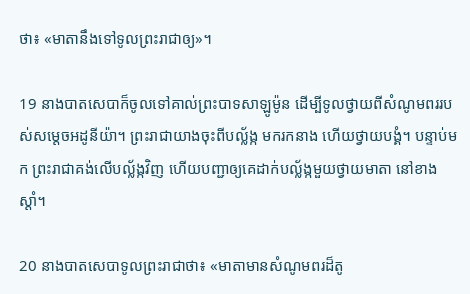ថា៖ «មាតានឹងទៅទូលព្រះ‌រាជាឲ្យ»។

19 នាងបាត‌សេ‌បាក៏ចូលទៅគាល់ព្រះ‌បាទសាឡូម៉ូន ដើម្បីទូលថ្វាយពីសំណូម‌ពររបស់សម្ដេចអដូ‌នី‌យ៉ា។ ព្រះ‌រាជាយាងចុះពីបល្ល័ង្ក មករកនាង ហើយថ្វាយ‌បង្គំ។ បន្ទាប់មក ព្រះ‌រាជាគង់លើបល្ល័ង្កវិញ ហើយបញ្ជាឲ្យគេដាក់បល្ល័ង្កមួយថ្វាយមាតា នៅខាងស្ដាំ។

20 នាងបាត‌សេ‌បាទូលព្រះ‌រាជាថា៖ «មាតាមានសំណូម‌ពរដ៏តូ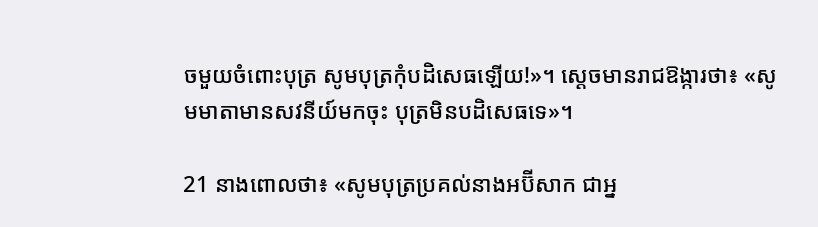ចមួយចំពោះបុត្រ សូមបុត្រកុំបដិសេធឡើយ!»។ ស្ដេចមានរាជ‌ឱង្ការថា៖ «សូមមាតាមានសវនីយ៍មកចុះ បុត្រមិនបដិសេធទេ»។

21 នាងពោលថា៖ «សូមបុត្រប្រគល់នាងអប៊ី‌សាក ជាអ្ន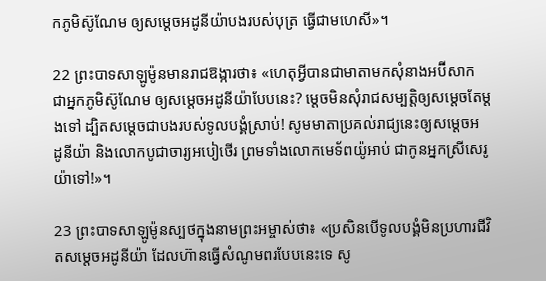កភូមិស៊ូ‌ណែម ឲ្យសម្ដេចអដូ‌នី‌យ៉ាបងរបស់បុត្រ ធ្វើជាមហេសី»។

22 ព្រះ‌បាទសាឡូម៉ូនមានរាជ‌ឱង្ការថា៖ «ហេតុអ្វីបានជាមាតាមកសុំនាងអប៊ី‌សាក ជាអ្នកភូមិស៊ូ‌ណែម ឲ្យសម្ដេចអដូ‌នី‌យ៉ាបែបនេះ? ម្ដេចមិនសុំរាជសម្បត្តិឲ្យសម្ដេចតែម្ដងទៅ ដ្បិតសម្ដេចជាបងរបស់ទូលបង្គំស្រាប់! សូមមាតាប្រគល់រាជ្យនេះឲ្យសម្ដេចអដូ‌នី‌យ៉ា និងលោកបូជា‌ចារ្យអបៀ‌ថើរ ព្រមទាំងលោកមេ‌ទ័ពយ៉ូអាប់ ជាកូនអ្នកស្រីសេរូយ៉ាទៅ!»។

23 ព្រះ‌បាទសាឡូម៉ូនស្បថក្នុងនាមព្រះ‌អម្ចាស់ថា៖ «ប្រសិនបើទូលបង្គំមិនប្រហារជីវិតសម្ដេចអដូ‌នី‌យ៉ា ដែលហ៊ានធ្វើសំណូម‌ពរបែបនេះទេ សូ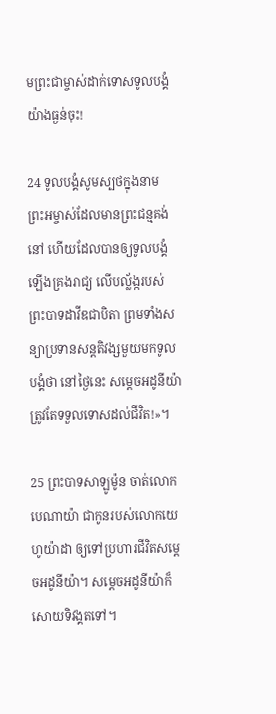មព្រះ‌ជាម្ចាស់ដាក់ទោសទូលបង្គំ យ៉ាងធ្ងន់ចុះ!

24 ទូលបង្គំសូមស្បថក្នុងនាមព្រះ‌អម្ចាស់ដែលមានព្រះ‌ជន្មគង់នៅ ហើយដែលបានឲ្យទូលបង្គំឡើងគ្រងរាជ្យ លើបល្ល័ង្ករបស់ព្រះ‌បាទដាវីឌជាបិតា ព្រមទាំងសន្យាប្រទានសន្តតិ‌វង្សមួយមកទូលបង្គំថា នៅថ្ងៃនេះ សម្ដេចអដូ‌នី‌យ៉ាត្រូវតែទទួលទោសដល់ជីវិត!»។

25 ព្រះ‌បាទសាឡូម៉ូន ចាត់លោកបេ‌ណា‌យ៉ា ជាកូនរបស់លោកយេហូ‌យ៉ាដា ឲ្យទៅប្រហារជីវិតសម្ដេចអដូ‌នី‌យ៉ា។ សម្ដេចអដូ‌នី‌យ៉ាក៏សោយទិវង្គតទៅ។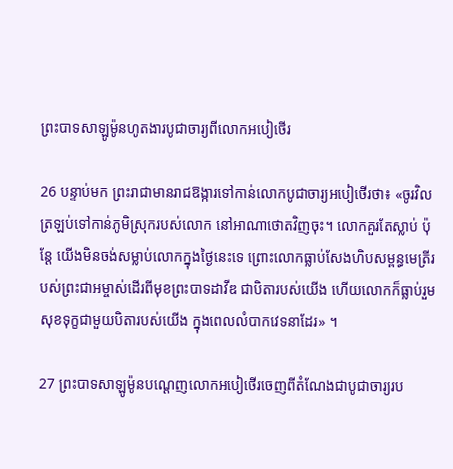ព្រះ‌បាទសាឡូម៉ូនហូតងារបូជា‌ចារ្យពីលោកអបៀ‌ថើរ

26 បន្ទាប់មក ព្រះ‌រាជាមានរាជ‌ឱង្ការទៅកាន់លោកបូជា‌ចារ្យអបៀ‌ថើរថា៖ «ចូរវិលត្រឡប់ទៅកាន់ភូមិស្រុករបស់លោក នៅអាណា‌ថោតវិញចុះ។ លោកគួរតែស្លាប់ ប៉ុន្តែ យើងមិនចង់សម្លាប់លោកក្នុងថ្ងៃនេះទេ ព្រោះលោកធ្លាប់សែងហិបសម្ពន្ធ‌មេត្រីរបស់ព្រះ‌ជា‌អម្ចាស់ដើរពីមុខព្រះ‌បាទដាវីឌ ជាបិតារបស់យើង ហើយលោកក៏ធ្លាប់រួមសុខទុក្ខជាមួយបិតារបស់យើង ក្នុងពេលលំបាកវេទនាដែរ» ។

27 ព្រះ‌បាទសាឡូម៉ូនបណ្ដេញលោកអបៀ‌ថើរចេញពីតំណែងជាបូជា‌ចារ្យរប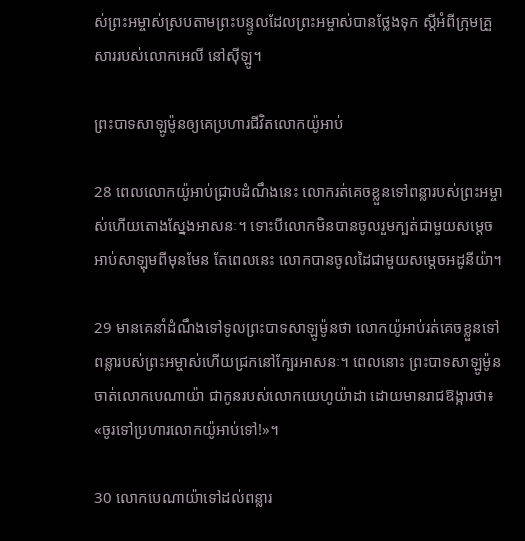ស់ព្រះ‌អម្ចាស់ស្របតាមព្រះ‌បន្ទូលដែលព្រះ‌អម្ចាស់បានថ្លែងទុក ស្ដីអំពីក្រុមគ្រួសាររបស់លោកអេលី នៅស៊ីឡូ។

ព្រះ‌បាទសាឡូម៉ូនឲ្យគេប្រហារជីវិតលោកយ៉ូអាប់

28 ពេលលោកយ៉ូអាប់ជ្រាបដំណឹងនេះ លោករត់គេចខ្លួនទៅពន្លារបស់ព្រះ‌អម្ចាស់ហើយតោងស្នែងអាសនៈ។ ទោះបីលោកមិនបានចូលរួមក្បត់ជាមួយសម្ដេចអាប់‌សា‌ឡុមពីមុនមែន តែពេលនេះ លោកបានចូលដៃជាមួយសម្ដេចអដូ‌នី‌យ៉ា។

29 មានគេនាំដំណឹងទៅទូលព្រះ‌បាទសាឡូម៉ូនថា លោកយ៉ូអាប់រត់គេចខ្លួនទៅពន្លារបស់ព្រះ‌អម្ចាស់ហើយជ្រកនៅក្បែរអាសនៈ។ ពេលនោះ ព្រះ‌បាទសាឡូម៉ូនចាត់លោកបេណា‌យ៉ា ជាកូនរបស់លោកយេហូ‌យ៉ាដា ដោយមានរាជ‌ឱង្ការថា៖ «ចូរទៅប្រហារលោកយ៉ូអាប់ទៅ!»។

30 លោកបេណា‌យ៉ាទៅដល់ពន្លារ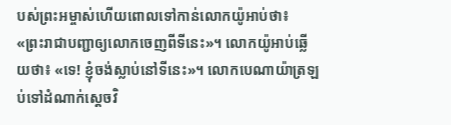បស់ព្រះ‌អម្ចាស់ហើយពោលទៅកាន់លោកយ៉ូអាប់ថា៖ «ព្រះ‌រាជាបញ្ជាឲ្យលោកចេញពីទីនេះ»។ លោកយ៉ូអាប់ឆ្លើយថា៖ «ទេ! ខ្ញុំចង់ស្លាប់នៅទីនេះ»។ លោកបេណា‌យ៉ាត្រឡប់ទៅដំណាក់ស្ដេចវិ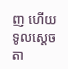ញ ហើយទូលស្ដេចតា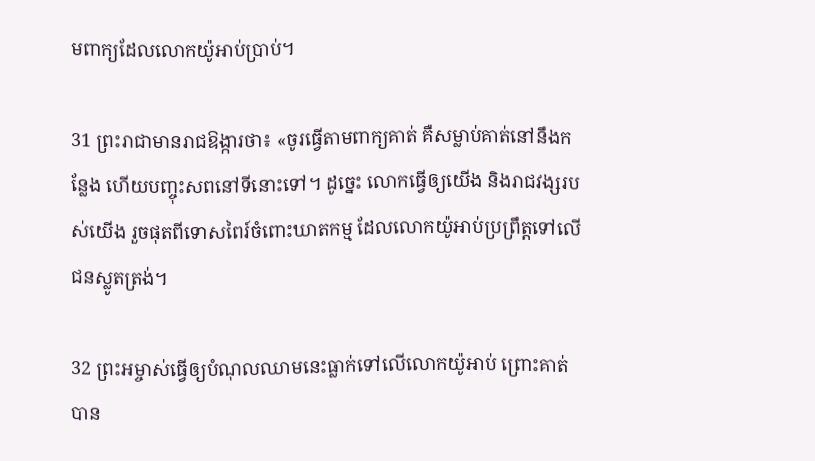មពាក្យដែលលោកយ៉ូអាប់ប្រាប់។

31 ព្រះ‌រាជាមានរាជ‌ឱង្ការថា៖ «ចូរធ្វើតាមពាក្យគាត់ គឺសម្លាប់គាត់នៅនឹងកន្លែង ហើយបញ្ចុះសពនៅទីនោះទៅ។ ដូច្នេះ លោកធ្វើឲ្យយើង និងរាជ‌វង្សរបស់យើង រួចផុតពីទោសពៃរ៍ចំពោះឃាត‌កម្ម ដែលលោកយ៉ូអាប់ប្រព្រឹត្តទៅលើជនស្លូតត្រង់។

32 ព្រះ‌អម្ចាស់ធ្វើឲ្យបំណុលឈាមនេះធ្លាក់ទៅលើលោកយ៉ូអាប់ ព្រោះគាត់បាន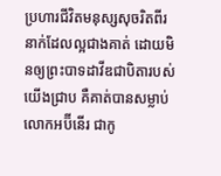ប្រហារជីវិតមនុស្សសុចរិតពីរនាក់ដែលល្អជាងគាត់ ដោយមិនឲ្យព្រះ‌បាទដាវីឌជាបិតារបស់យើងជ្រាប គឺគាត់បានសម្លាប់លោកអប៊ី‌នើរ ជាកូ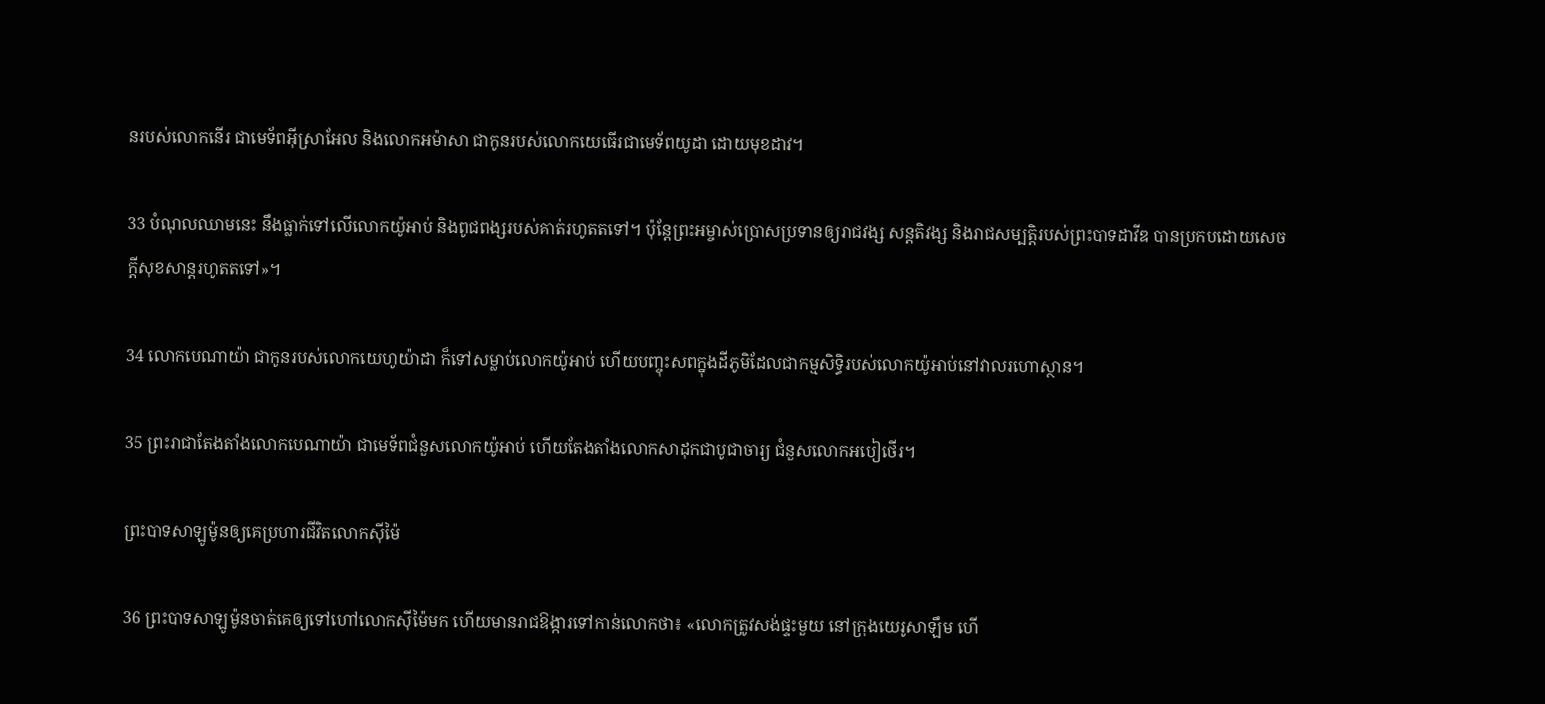នរបស់លោកនើរ ជាមេ‌ទ័ពអ៊ីស្រា‌អែល និងលោកអម៉ា‌សា ជាកូនរបស់លោកយេធើរជាមេ‌ទ័ពយូដា ដោយមុខដាវ។

33 បំណុលឈាមនេះ នឹងធ្លាក់ទៅលើលោកយ៉ូអាប់ និងពូជ‌ពង្សរបស់គាត់រហូតតទៅ។ ប៉ុន្តែព្រះ‌អម្ចាស់ប្រោសប្រទានឲ្យរាជ‌វង្ស សន្តតិ‌វង្ស និងរាជសម្បត្តិរបស់ព្រះ‌បាទដាវីឌ បានប្រកបដោយសេចក្ដីសុខ‌សាន្តរហូតតទៅ»។

34 លោកបេណា‌យ៉ា ជាកូនរបស់លោកយេហូ‌យ៉ាដា ក៏ទៅសម្លាប់លោកយ៉ូអាប់ ហើយបញ្ចុះសពក្នុងដីភូមិដែលជាកម្មសិទ្ធិរបស់លោកយ៉ូអាប់នៅវាលរហោ‌ស្ថាន។

35 ព្រះ‌រាជាតែង‌តាំងលោកបេណា‌យ៉ា ជាមេ‌ទ័ពជំនួសលោកយ៉ូអាប់ ហើយតែង‌តាំងលោកសាដុកជាបូជា‌ចារ្យ ជំនួសលោកអបៀ‌ថើរ។

ព្រះ‌បាទសាឡូម៉ូនឲ្យគេប្រហារជីវិតលោកស៊ី‌ម៉ៃ

36 ព្រះ‌បាទសាឡូម៉ូនចាត់គេឲ្យទៅហៅលោកស៊ី‌ម៉ៃមក ហើយមានរាជ‌ឱង្ការទៅកាន់លោកថា៖ «លោកត្រូវសង់ផ្ទះមួយ នៅក្រុងយេរូ‌សាឡឹម ហើ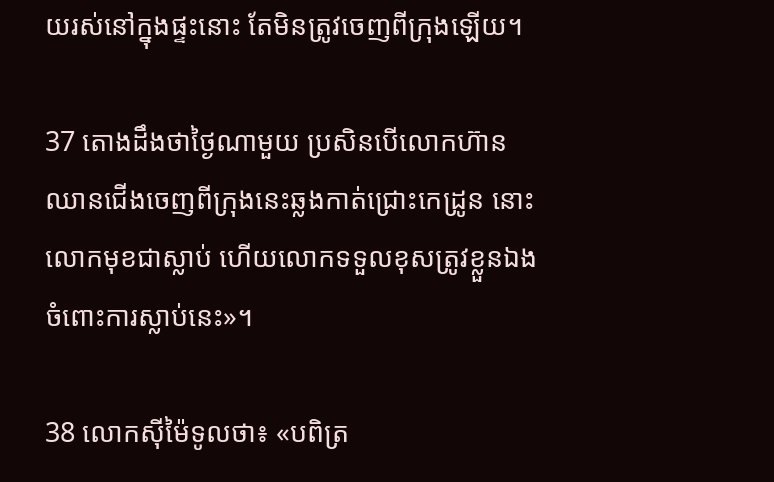យរស់នៅក្នុងផ្ទះនោះ តែមិនត្រូវចេញពីក្រុងឡើយ។

37 តោងដឹងថាថ្ងៃណាមួយ ប្រសិនបើលោកហ៊ានឈានជើងចេញពីក្រុងនេះឆ្លងកាត់ជ្រោះកេដ្រូន នោះលោកមុខជាស្លាប់ ហើយលោកទទួលខុសត្រូវខ្លួនឯងចំពោះការស្លាប់នេះ»។

38 លោកស៊ី‌ម៉ៃទូលថា៖ «បពិត្រ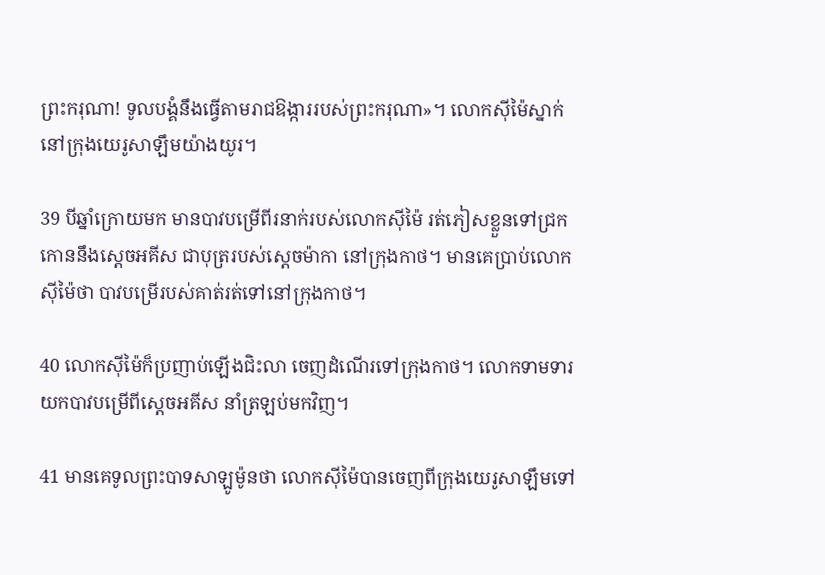ព្រះ‌ករុណា! ទូលបង្គំនឹងធ្វើតាមរាជ‌ឱង្ការរបស់ព្រះ‌ករុណា»។ លោកស៊ី‌ម៉ៃស្នាក់នៅក្រុងយេរូ‌សាឡឹមយ៉ាងយូរ។

39 បីឆ្នាំក្រោយមក មានបាវបម្រើពីរនាក់របស់លោកស៊ី‌ម៉ៃ រត់ភៀសខ្លួនទៅជ្រកកោននឹងស្ដេចអគីស ជាបុត្ររបស់ស្ដេចម៉ាកា នៅក្រុងកាថ។ មានគេប្រាប់លោកស៊ី‌ម៉ៃថា បាវបម្រើរបស់គាត់រត់ទៅនៅក្រុងកាថ។

40 លោកស៊ី‌ម៉ៃក៏ប្រញាប់ឡើងជិះលា ចេញដំណើរទៅក្រុងកាថ។ លោកទាម‌ទារយកបាវបម្រើពីស្ដេចអគីស នាំត្រឡប់មកវិញ។

41 មានគេទូលព្រះ‌បាទសាឡូម៉ូនថា លោកស៊ី‌ម៉ៃបានចេញពីក្រុងយេរូ‌សាឡឹមទៅ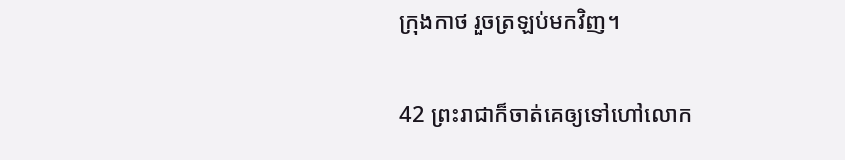ក្រុងកាថ រួចត្រឡប់មកវិញ។

42 ព្រះ‌រាជាក៏ចាត់គេឲ្យទៅហៅលោក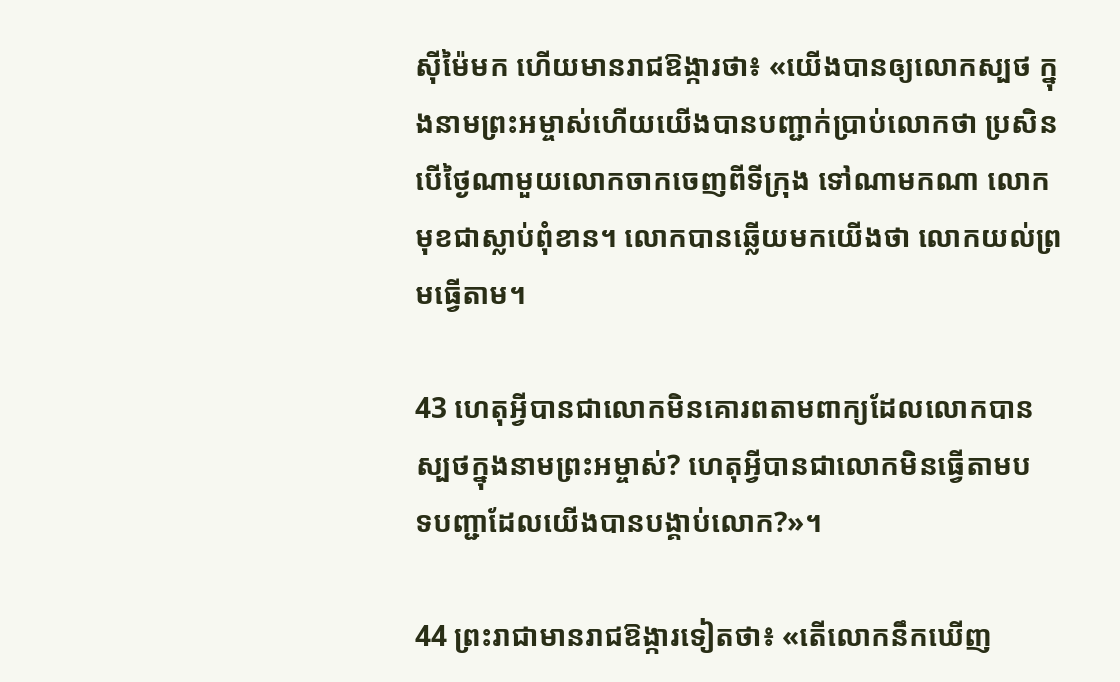ស៊ី‌ម៉ៃមក ហើយមានរាជ‌ឱង្ការថា៖ «យើងបានឲ្យលោកស្បថ ក្នុងនាមព្រះ‌អម្ចាស់ហើយយើងបានបញ្ជាក់ប្រាប់លោកថា ប្រសិនបើថ្ងៃណាមួយលោកចាកចេញពីទីក្រុង ទៅណាមកណា លោកមុខជាស្លាប់ពុំ‌ខាន។ លោកបានឆ្លើយមកយើងថា លោកយល់ព្រមធ្វើតាម។

43 ហេតុអ្វីបានជាលោកមិនគោរពតាមពាក្យដែលលោកបានស្បថក្នុងនាមព្រះ‌អម្ចាស់? ហេតុអ្វីបានជាលោកមិនធ្វើតាមបទ‌បញ្ជាដែលយើងបានបង្គាប់លោក?»។

44 ព្រះ‌រាជាមានរាជ‌ឱង្ការទៀតថា៖ «តើលោកនឹកឃើញ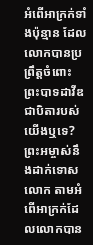អំពើអាក្រក់ទាំងប៉ុន្មាន ដែលលោកបានប្រព្រឹត្តចំពោះព្រះ‌បាទដាវីឌ ជាបិតារបស់យើងឬទេ?ព្រះ‌អម្ចាស់នឹងដាក់ទោសលោក តាមអំពើអាក្រក់ដែលលោកបាន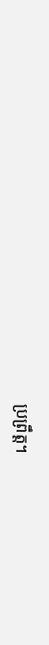ប្រព្រឹត្ត។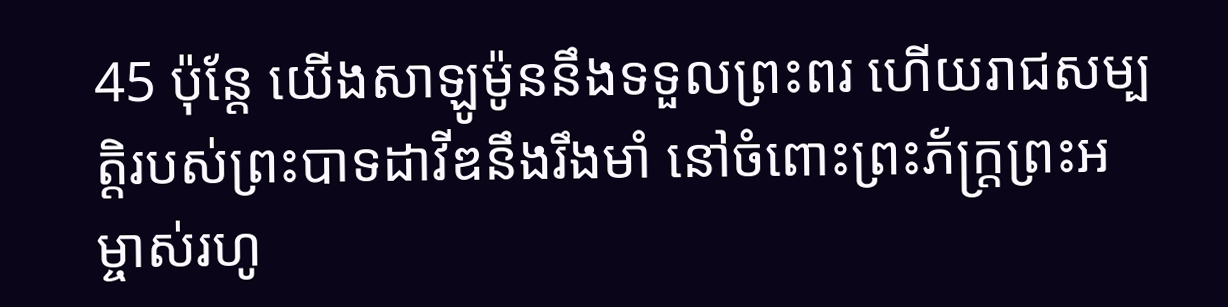45 ប៉ុន្តែ យើងសាឡូម៉ូននឹងទទួលព្រះ‌ពរ ហើយរាជសម្បត្តិរបស់ព្រះ‌បាទដាវីឌនឹងរឹង‌មាំ នៅចំពោះព្រះ‌ភ័ក្ត្រព្រះ‌អម្ចាស់រហូ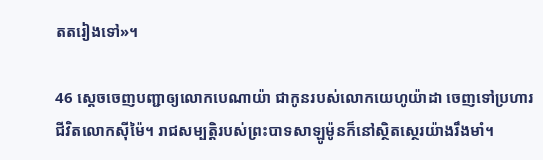តតរៀងទៅ»។

46 ស្ដេចចេញបញ្ជាឲ្យលោកបេណា‌យ៉ា ជាកូនរបស់លោកយេហូ‌យ៉ាដា ចេញទៅប្រហារជីវិតលោកស៊ី‌ម៉ៃ។ រាជសម្បត្តិរបស់ព្រះ‌បាទសាឡូម៉ូនក៏នៅស្ថិត‌ស្ថេរយ៉ាងរឹង‌មាំ។